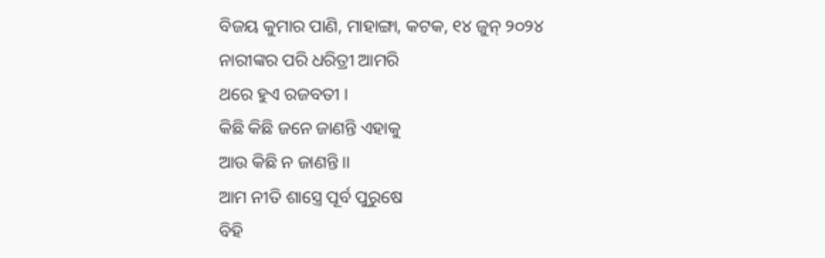ବିଜୟ କୁମାର ପାଣି, ମାହାଙ୍ଗା, କଟକ, ୧୪ ଜୁନ୍ ୨୦୨୪
ନାରୀଙ୍କର ପରି ଧରିତ୍ରୀ ଆମରି
ଥରେ ହୁଏ ରଜବତୀ ।
କିଛି କିଛି ଜନେ ଜାଣନ୍ତି ଏହାକୁ
ଆଉ କିଛି ନ ଜାଣନ୍ତି ।।
ଆମ ନୀତି ଶାସ୍ତ୍ରେ ପୂର୍ବ ପୁରୁଷେ
ବିହି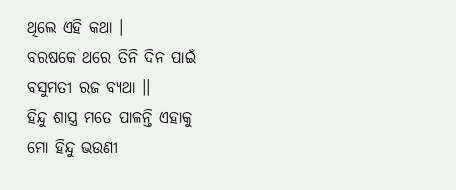ଥିଲେ ଏହି କଥା ।
ବରଷକେ ଥରେ ତିନି ଦିନ ପାଇଁ
ବସୁମତୀ ରଜ ବ୍ୟଥା ।।
ହିନ୍ଦୁ ଶାସ୍ତ୍ର ମତେ ପାଳନ୍ତି ଏହାକୁ
ମୋ ହିନ୍ଦୁ ଭଉଣୀ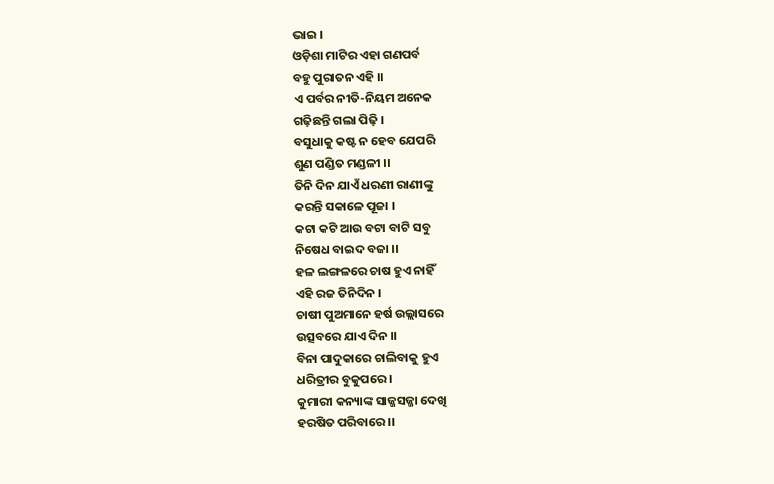ଭାଇ ।
ଓଡ଼ିଶା ମାଟିର ଏହା ଗଣପର୍ବ
ବହୁ ପୁରାତନ ଏହି ।।
ଏ ପର୍ବର ନୀତି-ନିୟମ ଅନେକ
ଗଢ଼ିଛନ୍ତି ଗଲା ପିଢ଼ି ।
ବସୁଧାକୁ କଷ୍ଟ ନ ହେବ ଯେପରି
ଶୁଣ ପଣ୍ଡିତ ମଣ୍ଡଳୀ ।।
ତିନି ଦିନ ଯାଏଁ ଧରଣୀ ରାଣୀଙ୍କୁ
କରନ୍ତି ସକାଳେ ପୂଜା ।
କଟା କଟି ଆଉ ବଟା ବାଟି ସବୁ
ନିଷେଧ ବାଇଦ ବଜା ।।
ହଳ ଲଙ୍ଗଳରେ ଚାଷ ହୁଏ ନାହିଁ
ଏହି ରଜ ତିନିଦିନ ।
ଚାଷୀ ପୁଅମାନେ ହର୍ଷ ଉଲ୍ଲାସରେ
ଉତ୍ସବରେ ଯାଏ ଦିନ ।।
ବିନା ପାଦୁକାରେ ଚାଲିବାକୁ ହୁଏ
ଧରିତ୍ରୀର ବୁକୁପରେ ।
କୁମାରୀ କନ୍ୟାଙ୍କ ସାଜ୍ଜସଜ୍ଜା ଦେଖି
ହରଷିତ ପରିବାରେ ।।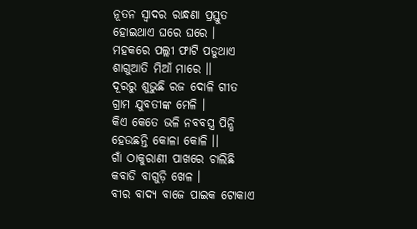ନୂତନ ସ୍ୱାଦର ରାନ୍ଧଣା ପ୍ରସ୍ତୁତ
ହୋଇଥାଏ ଘରେ ଘରେ ।
ମହକରେ ପଲ୍ଲୀ ଫାଟି ପଡୁଥାଏ
ଶାଗୁଆତି ମିଆଁ ମାରେ ।।
ଦୂରରୁ ଶୁଭୁଛି ରଜ ଦୋଳି ଗୀତ
ଗ୍ରାମ ଯୁବତୀଙ୍କ ମେଳି ।
କିଏ କେତେ ଭଳି ନବବସ୍ତ୍ର ପିନ୍ଧି
ହେଉଛନ୍ତି କୋଳା କୋଳି ।।
ଗାଁ ଠାକୁରାଣୀ ପାଖରେ ଚାଲିଛି
କବାଡି ବାଗୁଡ଼ି ଖେଳ ।
ବୀର ବାଦ୍ୟ ବାଜେ ପାଇକ ଟୋକାଏ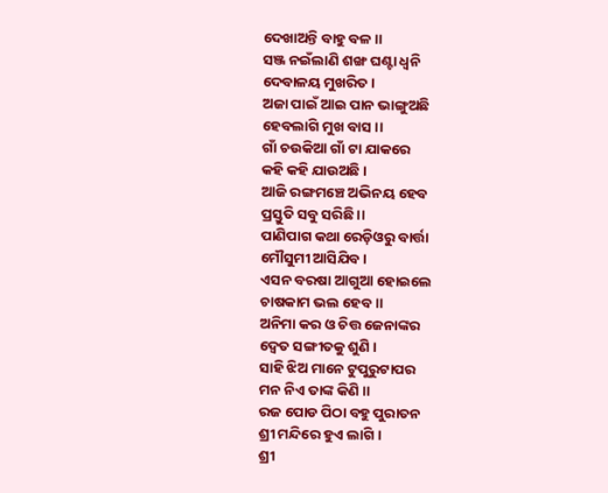ଦେଖାଅନ୍ତି ବାହୁ ବଳ ।।
ସଞ୍ଜ ନଇଁଲାଣି ଶଙ୍ଖ ଘଣ୍ଟା ଧ୍ଵନି
ଦେବାଳୟ ମୁଖରିତ ।
ଅଜା ପାଇଁ ଆଇ ପାନ ଭାଙ୍ଗୁଅଛି
ହେବଲାଗି ମୁଖ ବାସ ।।
ଗାଁ ଚଉକିଆ ଗାଁ ଟା ଯାକରେ
କହି କହି ଯାଉଅଛି ।
ଆଜି ରଙ୍ଗମଞ୍ଚେ ଅଭିନୟ ହେବ
ପ୍ରସ୍ତୁତି ସବୁ ସରିଛି ।।
ପାଣିପାଗ କଥା ରେଡ଼ିଓରୁ ବାର୍ତ୍ତା
ମୌସୁମୀ ଆସିଯିବ ।
ଏସନ ବରଷା ଆଗୁଆ ହୋଇଲେ
ଚାଷକାମ ଭଲ ହେବ ।।
ଅନିମା କର ଓ ଚିତ୍ତ ଜେନାଙ୍କର
ଦ୍ଵେତ ସଙ୍ଗୀତକୁ ଶୁଣି ।
ସାହି ଝିଅ ମାନେ ଟୁପୁରୁଟାପର
ମନ ନିଏ ତାଙ୍କ କିଣି ।।
ରଜ ପୋଡ ପିଠା ବହୁ ପୁରାତନ
ଶ୍ରୀ ମନ୍ଦିରେ ହୁଏ ଲାଗି ।
ଶ୍ରୀ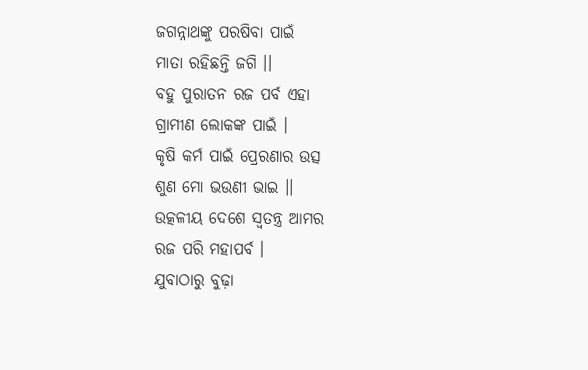ଜଗନ୍ନାଥଙ୍କୁ ପରଷିବା ପାଇଁ
ମାତା ରହିଛନ୍ତି ଜଗି ।।
ବହୁ ପୁରାତନ ରଜ ପର୍ବ ଏହା
ଗ୍ରାମୀଣ ଲୋକଙ୍କ ପାଇଁ ।
କୃଷି କର୍ମ ପାଇଁ ପ୍ରେରଣାର ଉତ୍ସ
ଶୁଣ ମୋ ଭଉଣୀ ଭାଇ ।।
ଉତ୍କଳୀୟ ଦେଶେ ସ୍ଵତନ୍ତ୍ର ଆମର
ରଜ ପରି ମହାପର୍ବ ।
ଯୁବାଠାରୁ ବୁଢ଼ା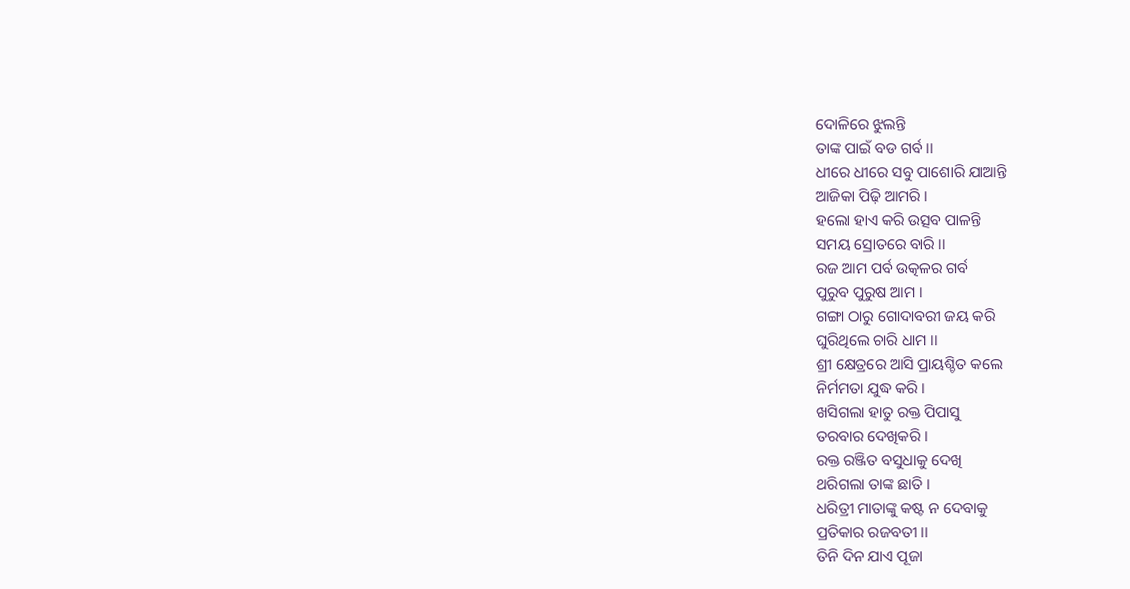ଦୋଳିରେ ଝୁଲନ୍ତି
ତାଙ୍କ ପାଇଁ ବଡ ଗର୍ବ ।।
ଧୀରେ ଧୀରେ ସବୁ ପାଶୋରି ଯାଆନ୍ତି
ଆଜିକା ପିଢ଼ି ଆମରି ।
ହଲୋ ହାଏ କରି ଉତ୍ସବ ପାଳନ୍ତି
ସମୟ ସ୍ରୋତରେ ବାରି ।।
ରଜ ଆମ ପର୍ବ ଉତ୍କଳର ଗର୍ବ
ପୁରୁବ ପୁରୁଷ ଆମ ।
ଗଙ୍ଗା ଠାରୁ ଗୋଦାବରୀ ଜୟ କରି
ଘୁରିଥିଲେ ଚାରି ଧାମ ।।
ଶ୍ରୀ କ୍ଷେତ୍ରରେ ଆସି ପ୍ରାୟଶ୍ଚିତ କଲେ
ନିର୍ମମତା ଯୁଦ୍ଧ କରି ।
ଖସିଗଲା ହାତୁ ରକ୍ତ ପିପାସୁ
ତରବାର ଦେଖିକରି ।
ରକ୍ତ ରଞ୍ଜିତ ବସୁଧାକୁ ଦେଖି
ଥରିଗଲା ତାଙ୍କ ଛାତି ।
ଧରିତ୍ରୀ ମାତାଙ୍କୁ କଷ୍ଟ ନ ଦେବାକୁ
ପ୍ରତିକାର ରଜବତୀ ।।
ତିନି ଦିନ ଯାଏ ପୂଜା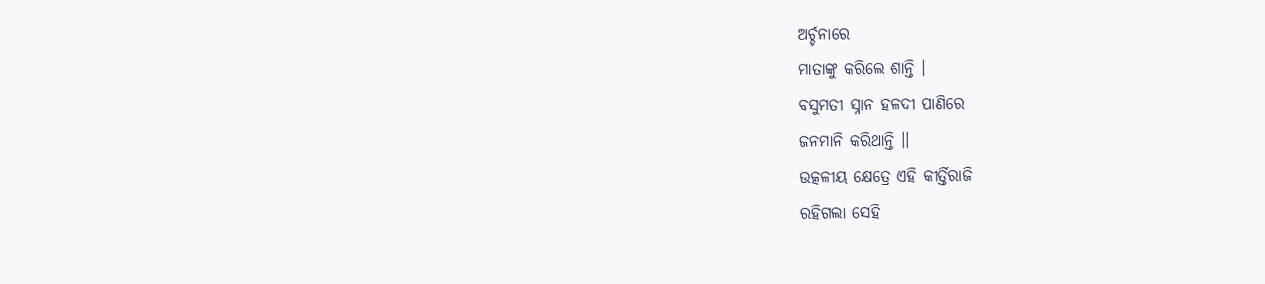ଅର୍ଚ୍ଚନାରେ
ମାତାଙ୍କୁ କରିଲେ ଶାନ୍ତି ।
ବସୁମତୀ ସ୍ନାନ ହଳଦୀ ପାଣିରେ
ଜନମାନି କରିଥାନ୍ତି ।।
ଉତ୍କଳୀୟ କ୍ଷେତ୍ରେ ଏହି କୀର୍ତ୍ତିରାଜି
ରହିଗଲା ସେହି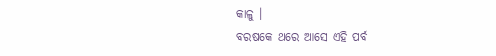କାଳୁ ।
ବରଷକେ ଥରେ ଆସେ ଏହି ପର୍ବ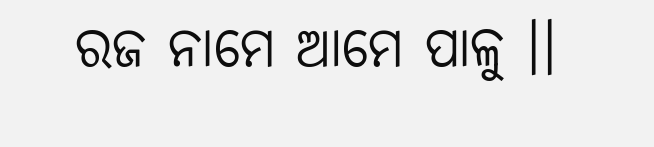ରଜ ନାମେ ଆମେ ପାଳୁ ।।